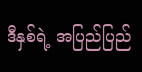ဒီနှစ်ရဲ့ အပြည်ပြည်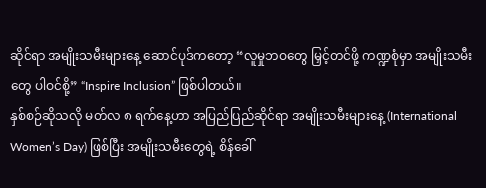ဆိုင်ရာ အမျိုးသမီးများနေ့ ဆောင်ပုဒ်ကတော့ “လူမှုဘဝတွေ မြှင့်တင်ဖို့ ကဏ္ဍစုံမှာ အမျိုးသမီးတွေ ပါဝင်စို့” “Inspire Inclusion” ဖြစ်ပါတယ်။
နှစ်စဉ်ဆိုသလို မတ်လ ၈ ရက်နေ့ဟာ အပြည်ပြည်ဆိုင်ရာ အမျိုးသမီးများနေ့ (International Women’s Day) ဖြစ်ပြီး အမျိုးသမီးတွေရဲ့ စိန်ခေါ်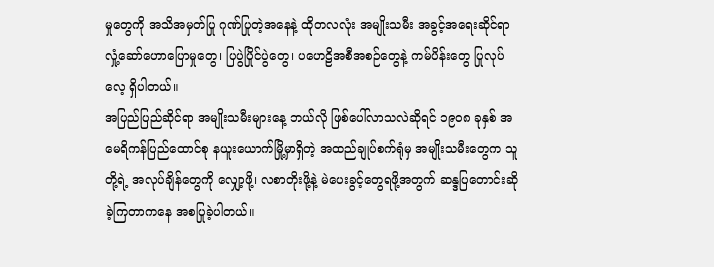မှုတွေကို အသိအမှတ်ပြု ဂုဏ်ပြုတဲ့အနေနဲ့ ထိုတလလုံး အမျိုးသမီး အခွင့်အရေးဆိုင်ရာ လှုံ့ဆော်ဟောပြောမှုတွေ၊ ပြပွဲပြိုင်ပွဲတွေ၊ ပဟေဠိအစီအစဉ်တွေနဲ့ ကမ်ပိန်းတွေ ပြုလုပ်လေ့ ရှိပါတယ်။
အပြည်ပြည်ဆိုင်ရာ အမျိုးသမီးများနေ့ ဘယ်လို ဖြစ်ပေါ်လာသလဲဆိုရင် ၁၉၀၈ ခုနှစ် အမေရိကန်ပြည်ထောင်စု နယူးယောက်မြို့မှာရှိတဲ့ အထည်ချုပ်စက်ရုံမှ အမျိုးသမီးတွေက သူတို့ရဲ့ အလုပ်ချိန်တွေကို လျှော့ဖို့၊ လစာတိုးဖို့နဲ့ မဲပေးခွင့်တွေရဖို့အတွက် ဆန္ဒပြတောင်းဆိုခဲ့ကြတာကနေ အစပြုခဲ့ပါတယ်။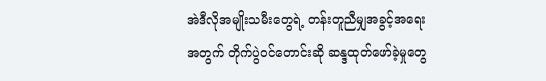အဲဒီလိုအမျိုးသမီးတွေရဲ့ တန်းတူညီမျှအခွင့်အရေးအတွက် တိုက်ပွဲဝင်တောင်းဆို ဆန္ဒထုတ်ဖော်ခဲ့မှုတွေ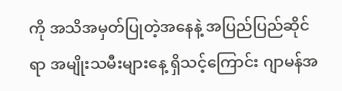ကို အသိအမှတ်ပြုတဲ့အနေနဲ့ အပြည်ပြည်ဆိုင်ရာ အမျိုးသမီးများနေ့ ရှိသင့်ကြောင်း ဂျာမန်အ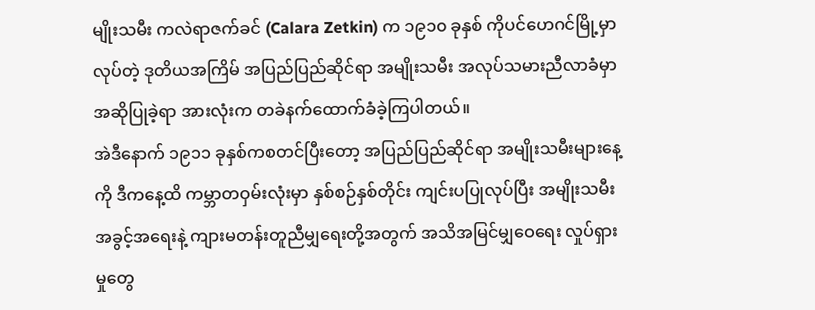မျိုးသမီး ကလဲရာဇက်ခင် (Calara Zetkin) က ၁၉၁၀ ခုနှစ် ကိုပင်ဟေဂင်မြို့မှာ လုပ်တဲ့ ဒုတိယအကြိမ် အပြည်ပြည်ဆိုင်ရာ အမျိုးသမီး အလုပ်သမားညီလာခံမှာ အဆိုပြုခဲ့ရာ အားလုံးက တခဲနက်ထောက်ခံခဲ့ကြပါတယ်။
အဲဒီနောက် ၁၉၁၁ ခုနှစ်ကစတင်ပြီးတော့ အပြည်ပြည်ဆိုင်ရာ အမျိုးသမီးများနေ့ကို ဒီကနေ့ထိ ကမ္ဘာတဝှမ်းလုံးမှာ နှစ်စဉ်နှစ်တိုင်း ကျင်းပပြုလုပ်ပြီး အမျိုးသမီး အခွင့်အရေးနဲ့ ကျားမတန်းတူညီမျှရေးတို့အတွက် အသိအမြင်မျှဝေရေး လှုပ်ရှားမှုတွေ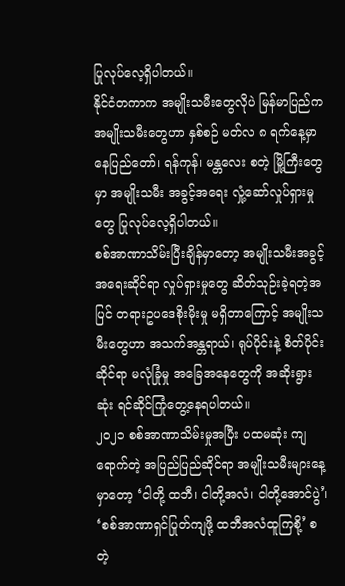ပြုလုပ်လေ့ရှိပါတယ်။
နိုင်ငံတကာက အမျိုးသမီးတွေလိုပဲ မြန်မာပြည်က အမျိုးသမီးတွေဟာ နှစ်စဉ် မတ်လ ၈ ရက်နေ့မှာ နေပြည်တော်၊ ရန်ကုန်၊ မန္တလေး စတဲ့ မြို့ကြီးတွေမှာ အမျိုးသမီး အခွင့်အရေး လှုံ့ဆော်လှုပ်ရှားမှုတွေ ပြုလုပ်လေ့ရှိပါတယ်။
စစ်အာဏာသိမ်းပြီးချိန်မှာတော့ အမျိုးသမီးအခွင့်အရေးဆိုင်ရာ လှုပ်ရှားမှုတွေ ဆိတ်သုဉ်းခဲ့ရတဲ့အပြင် တရားဥပဒေစိုးမိုးမှု မရှိတာကြောင့် အမျိုးသမီးတွေဟာ အသက်အန္တရာယ်၊ ရုပ်ပိုင်းနဲ့ စိတ်ပိုင်းဆိုင်ရာ မလုံခြုံမှု အခြေအနေတွေကို အဆိုးရွားဆုံး ရင်ဆိုင်ကြုံတွေ့နေရပါတယ်။
၂၀၂၁ စစ်အာဏာသိမ်းမှုအပြီး ပထမဆုံး ကျရောက်တဲ့ အပြည်ပြည်ဆိုင်ရာ အမျိုးသမီးများနေ့မှာတော့ ‘ငါတို့ ထဘီ၊ ငါတို့အလံ၊ ငါတို့အောင်ပွဲ’၊ ‘စစ်အာဏာရှင်ပြုတ်ကျဖို့ ထဘီအလံထူကြစို့’ စတဲ့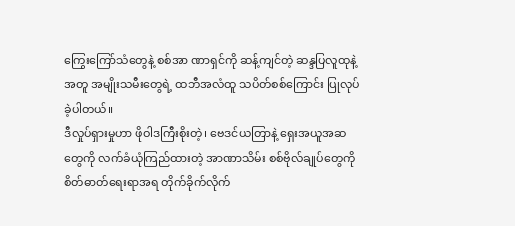ကြွေးကြော်သံတွေနဲ့ စစ်အာ ဏာရှင်ကို ဆန့်ကျင်တဲ့ ဆန္ဒပြလူထုနဲ့အတူ အမျိုးသမီးတွေရဲ့ ထဘီအလံထူ သပိတ်စစ်ကြောင်း ပြုလုပ်ခဲ့ပါတယ်။
ဒီလှုပ်ရှားမှုဟာ ဖိုဝါဒကြီးစိုးတဲ့၊ ဗေဒင်ယတြာနဲ့ ရှေးအယူအဆတွေကို လက်ခံယုံကြည်ထားတဲ့ အာဏာသိမ်း စစ်ဗိုလ်ချုပ်တွေကို စိတ်ဓာတ်ရေးရာအရ တိုက်ခိုက်လိုက်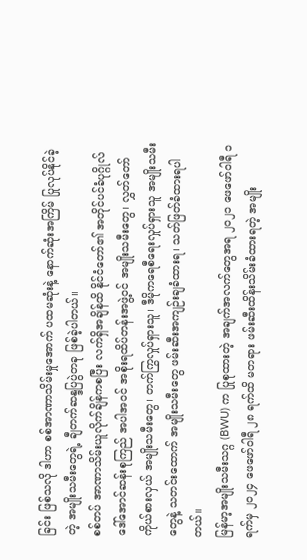ခြင်း ဖြစ်သလို ဒါဟာ စစ်အာဏာသိမ်းမှုအောက် ပထမဆုံးနဲ့ နောက်ဆုံးအကြိမ် ပြုလုပ်နိုင်ခဲ့တဲ့ အမျိုးသမီးတွေရဲ့ ချီတက်ဆန္ဒပြပွဲတခု ဖြစ်ခဲ့ပါတယ်။
စစ်တပ် အာဏာသိမ်းယူလိုက်ချိန်ကစပြီး လက်ရှိအချိန်ထိ နိုင်ငံတော်၏ အတိုင်ပင်ခံပုဂ္ဂိုလ် ဒေါ်အောင်ဆန်းစုကြည် အပါအဝင် အစိုးရထိပ်တန်းအဖွဲ့ဝင် အမျိုးသမီးတွေ၊ လွှတ်တော်ကိုယ်စားလှယ် အမျိုးသမီးတွေ၊ တက်ကြွလှုပ်ရှားသူ၊ ဒီမိုကရေစီရေးလှုပ်ရှားသူ အမျိုးသမီးတွေနဲ့ သတင်းထောက် အမျိုးသမီးတွေ ဖမ်းဆီးအကျဉ်းချခံထားရ၊ သတ်ဖြတ်ခံထားရပါတယ်။
မြန်မာ့အမျိုးသမီးသဂ္ဂ (BWU) က ပြုစုထားတဲ့ အချက်အလက်တွေအရ ၂၀၂၁ ဖေဖော်ဝါရီ ၁ ရက်မှ ၂၀၂၄ ဖေဖော်ဝါရီ ၂၈ ရက်ထိ မတရား ဖမ်းဆီးထိန်းသိမ်းခံထားရတဲ့ အမျိုး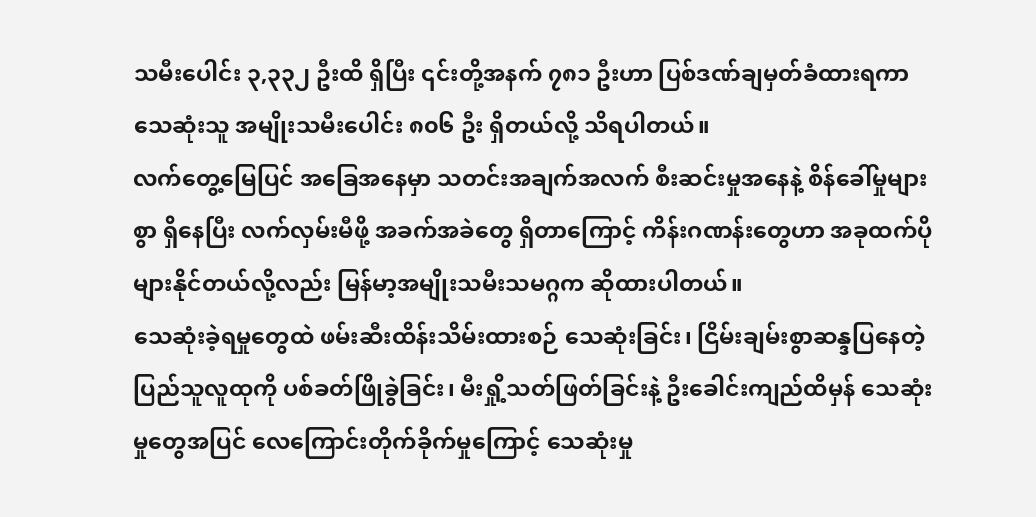သမီးပေါင်း ၃,၃၃၂ ဦးထိ ရှိပြီး ၎င်းတို့အနက် ၇၈၁ ဦးဟာ ပြစ်ဒဏ်ချမှတ်ခံထားရကာ သေဆုံးသူ အမျိုးသမီးပေါင်း ၈၀၆ ဦး ရှိတယ်လို့ သိရပါတယ်။
လက်တွေ့မြေပြင် အခြေအနေမှာ သတင်းအချက်အလက် စီးဆင်းမှုအနေနဲ့ စိန်ခေါ်မှုများစွာ ရှိနေပြီး လက်လှမ်းမီဖို့ အခက်အခဲတွေ ရှိတာကြောင့် ကိန်းဂဏန်းတွေဟာ အခုထက်ပိုများနိုင်တယ်လို့လည်း မြန်မာ့အမျိုးသမီးသမဂ္ဂက ဆိုထားပါတယ်။
သေဆုံးခဲ့ရမှုတွေထဲ ဖမ်းဆီးထိန်းသိမ်းထားစဉ် သေဆုံးခြင်း၊ ငြိမ်းချမ်းစွာဆန္ဒပြနေတဲ့ ပြည်သူလူထုကို ပစ်ခတ်ဖြိုခွဲခြင်း၊ မီးရှို့သတ်ဖြတ်ခြင်းနဲ့ ဦးခေါင်းကျည်ထိမှန် သေဆုံးမှုတွေအပြင် လေကြောင်းတိုက်ခိုက်မှုကြောင့် သေဆုံးမှု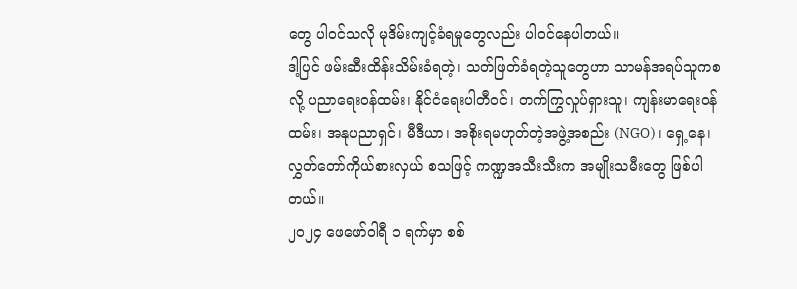တွေ ပါဝင်သလို မုဒိမ်းကျင့်ခံရမှုတွေလည်း ပါဝင်နေပါတယ်။
ဒါ့ပြင် ဖမ်းဆီးထိန်းသိမ်းခံရတဲ့၊ သတ်ဖြတ်ခံရတဲ့သူတွေဟာ သာမန်အရပ်သူကစလို့ ပညာရေးဝန်ထမ်း၊ နိုင်ငံရေးပါတီဝင်၊ တက်ကြွလှုပ်ရှားသူ၊ ကျန်းမာရေးဝန်ထမ်း၊ အနုပညာရှင်၊ မီဒီယာ၊ အစိုးရမဟုတ်တဲ့အဖွဲ့အစည်း (NGO)၊ ရှေ့နေ၊ လွှတ်တော်ကိုယ်စားလှယ် စသဖြင့် ကဏ္ဍအသီးသီးက အမျိုးသမီးတွေ ဖြစ်ပါတယ်။
၂၀၂၄ ဖေဖော်ဝါရီ ၁ ရက်မှာ စစ်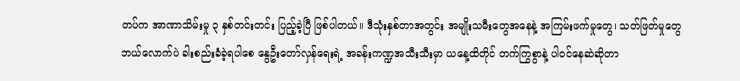တပ်က အာဏာသိမ်းမှု ၃ နှစ်တင်းတင်း ပြည့်ခဲ့ပြီ ဖြစ်ပါတယ်။ ဒီသုံးနှစ်တာအတွင်း အမျိုးသမီးတွေအနေနဲ့ အကြမ်းဖက်မှုတွေ၊ သတ်ဖြတ်မှုတွေ ဘယ်လောက်ပဲ ခါးစည်းခံခဲ့ရပါစေ နွေဦးတော်လှန်ရေးရဲ့ အခန်းကဏ္ဍအသီးသီးမှာ ယနေ့ထိတိုင် တက်ကြွစွာနဲ့ ပါဝင်နေဆဲဆိုတာ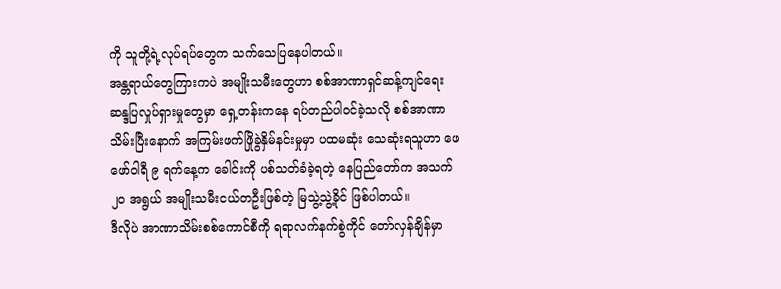ကို သူတို့ရဲ့လုပ်ရပ်တွေက သက်သေပြနေပါတယ်။
အန္တရာယ်တွေကြားကပဲ အမျိုးသမီးတွေဟာ စစ်အာဏာရှင်ဆန့်ကျင်ရေး ဆန္ဒပြလှုပ်ရှားမှုတွေမှာ ရှေ့တန်းကနေ ရပ်တည်ပါဝင်ခဲ့သလို စစ်အာဏာသိမ်းပြီးနောက် အကြမ်းဖက်ဖြိုခွဲနှိမ်နင်းမှုမှာ ပထမဆုံး သေဆုံးရသူဟာ ဖေဖော်ဝါရီ ၉ ရက်နေ့က ခေါင်းကို ပစ်သတ်ခံခဲ့ရတဲ့ နေပြည်တော်က အသက် ၂၀ အရွယ် အမျိုးသမီးငယ်တဦးဖြစ်တဲ့ မြသွဲ့သွဲ့ခိုင် ဖြစ်ပါတယ်။
ဒီလိုပဲ အာဏာသိမ်းစစ်ကောင်စီကို ရရာလက်နက်စွဲကိုင် တော်လှန်ချိန်မှာ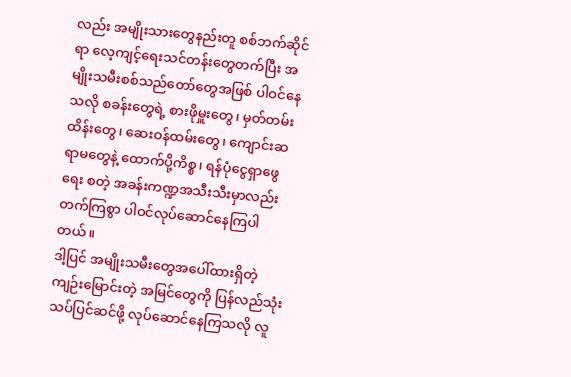လည်း အမျိုးသားတွေနည်းတူ စစ်ဘက်ဆိုင်ရာ လေ့ကျင့်ရေးသင်တန်းတွေတက်ပြီး အမျိုးသမီးစစ်သည်တော်တွေအဖြစ် ပါဝင်နေသလို စခန်းတွေရဲ့ စားဖိုမှူးတွေ၊ မှတ်တမ်းထိန်းတွေ၊ ဆေးဝန်ထမ်းတွေ၊ ကျောင်းဆရာမတွေနဲ့ ထောက်ပို့ကိစ္စ၊ ရန်ပုံငွေရှာဖွေရေး စတဲ့ အခန်းကဏ္ဍအသီးသီးမှာလည်း တက်ကြစွာ ပါဝင်လုပ်ဆောင်နေကြပါတယ်။
ဒါ့ပြင် အမျိုးသမီးတွေအပေါ်ထားရှိတဲ့ ကျဉ်းမြောင်းတဲ့ အမြင်တွေကို ပြန်လည်သုံးသပ်ပြင်ဆင်ဖို့ လုပ်ဆောင်နေကြသလို လူ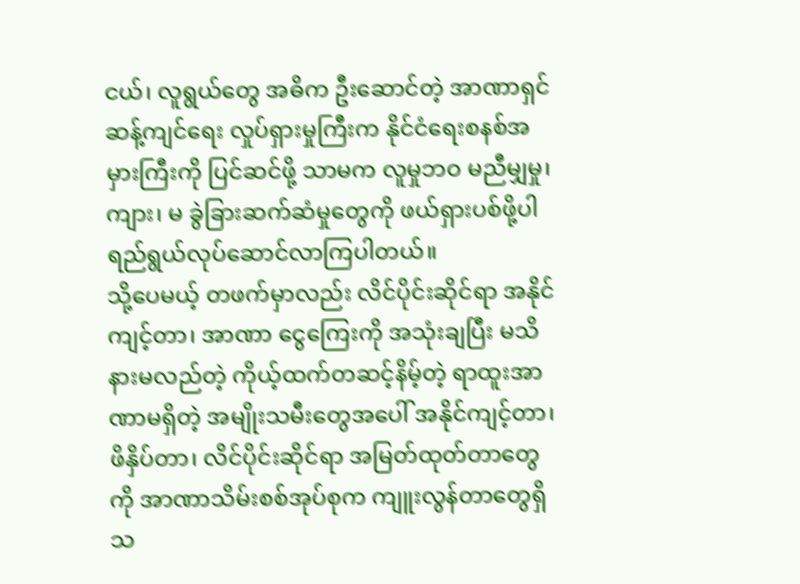ငယ်၊ လူရွယ်တွေ အဓိက ဦးဆောင်တဲ့ အာဏာရှင်ဆန့်ကျင်ရေး လှုပ်ရှားမှုကြီးက နိုင်ငံရေးစနစ်အမှားကြီးကို ပြင်ဆင်ဖို့ သာမက လူမှုဘဝ မညီမျှမှု၊ ကျား၊ မ ခွဲခြားဆက်ဆံမှုတွေကို ဖယ်ရှားပစ်ဖို့ပါ ရည်ရွယ်လုပ်ဆောင်လာကြပါတယ်။
သို့ပေမယ့် တဖက်မှာလည်း လိင်ပိုင်းဆိုင်ရာ အနိုင်ကျင့်တာ၊ အာဏာ ငွေကြေးကို အသုံးချပြီး မသိနားမလည်တဲ့ ကိုယ့်ထက်တဆင့်နိမ့်တဲ့ ရာထူးအာဏာမရှိတဲ့ အမျိုးသမီးတွေအပေါ် အနိုင်ကျင့်တာ၊ ဖိနှိပ်တာ၊ လိင်ပိုင်းဆိုင်ရာ အမြတ်ထုတ်တာတွေကို အာဏာသိမ်းစစ်အုပ်စုက ကျူးလွန်တာတွေရှိသ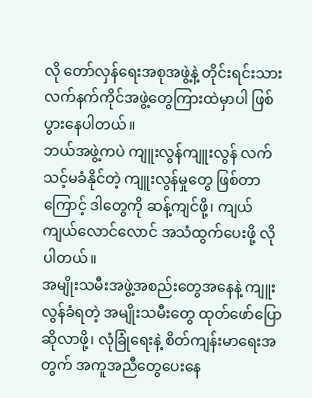လို တော်လှန်ရေးအစုအဖွဲ့နဲ့ တိုင်းရင်းသားလက်နက်ကိုင်အဖွဲ့တွေကြားထဲမှာပါ ဖြစ်ပွားနေပါတယ်။
ဘယ်အဖွဲ့ကပဲ ကျူးလွန်ကျူးလွန် လက်သင့်မခံနိုင်တဲ့ ကျူးလွန်မှုတွေ ဖြစ်တာကြောင့် ဒါတွေကို ဆန့်ကျင်ဖို့၊ ကျယ်ကျယ်လောင်လောင် အသံထွက်ပေးဖို့ လိုပါတယ်။
အမျိုးသမီးအဖွဲ့အစည်းတွေအနေနဲ့ ကျူးလွန်ခံရတဲ့ အမျိုးသမီးတွေ ထုတ်ဖော်ပြောဆိုလာဖို့၊ လုံခြုံရေးနဲ့ စိတ်ကျန်းမာရေးအတွက် အကူအညီတွေပေးနေ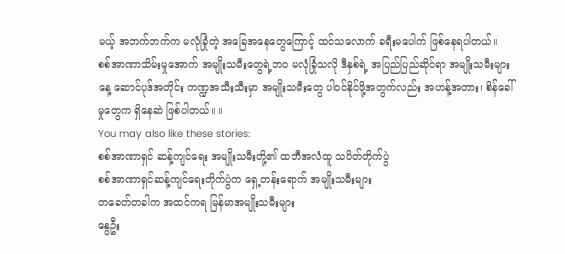မယ့် အဘက်ဘက်က မလုံခြုံတဲ့ အခြေအနေတွေကြောင့် ထင်သလောက် ခရီးမပေါက် ဖြစ်နေရပါတယ်။
စစ်အာဏာသိမ်းမှုအောက် အမျိုးသမီးတွေရဲ့ဘဝ မလုံခြုံသလို ဒီနှစ်ရဲ့ အပြည်ပြည်ဆိုင်ရာ အမျိုးသမီးများနေ့ ဆောင်ပုဒ်အတိုင်း ကဏ္ဍအသီးသီးမှာ အမျိုးသမီးတွေ ပါဝင်နိုင်ဖို့အတွက်လည်း အဟန့်အတား၊ စိန်ခေါ်မှုတွေက ရှိနေဆဲ ဖြစ်ပါတယ်။ ။
You may also like these stories:
စစ်အာဏာရှင် ဆန့်ကျင်ရေး အမျိုးသမီးတို့၏ ထဘီအလံထူ သပိတ်တိုက်ပွဲ
စစ်အာဏာရှင်ဆန့်ကျင်ရေးတိုက်ပွဲက ရှေ့တန်းရောက် အမျိုးသမီးများ
တခေတ်တခါက အထင်ကရ မြန်မာအမျိုးသမီးများ
နွေဦး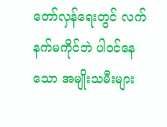တော်လှန်ရေးတွင် လက်နက်မကိုင်ဘဲ ပါဝင်နေသော အမျိုးသမီးများ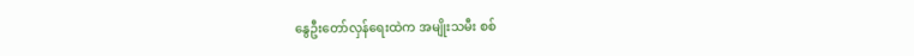နွေဦးတော်လှန်ရေးထဲက အမျိုးသမီး စစ်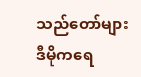သည်တော်များ
ဒီမိုကရေ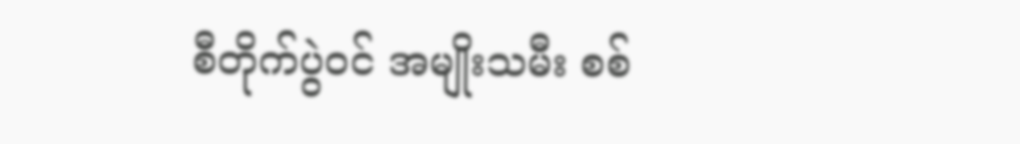စီတိုက်ပွဲဝင် အမျိုးသမီး စစ်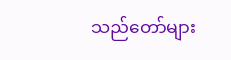သည်တော်များ